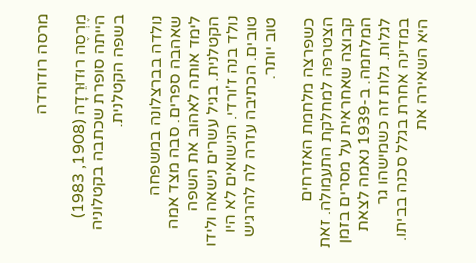מרסה רודורדה

מֶרְסֶה רוּדוּרֵדָה (1908, 1983) הייתה סופרת שכתבה בקטלוניה בשפה הקטלנית.

נולדה בברצלונה במשפחה שאהבה ספרים. סבה מצד אמה לימד אותה לאהוב את השפה הקטלנית. בגיל עשרים נישאה ולידו נולד בנה ז'ורדי. הנישואים לא היו טובים. הכתיבה עזרה לה להרגיש טוב יותר.

כשפרצה מלחמת האזרחים הצטרפה למחלקת התעמולה. זאת קבוצה שאחראית על מסרים בזמן המלחמה. ב-1939 נאמה לצאת לגלות. גלות זה כשמישהו גר במדינה אחרת בגלל סכנה בביתו. היא השאירה את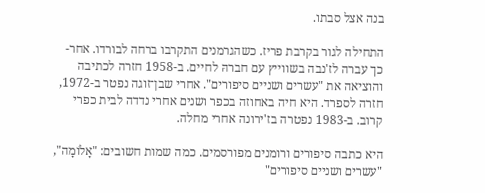בנה אצל סבתו.

התחילה לגור בקרבת פריז. כשהגרמנים התקרבו ברחה לבורדו. אחר-כך עברה לז'נבה בשווייץ עם חברהּ לחיים. ב-1958 חזרה לכתיבה והוציאה את "עשרים ושניים סיפורים". אחרי שבן־זוגה נפטר ב-1972, חזרה לספרד. היא חיה באחוזה בכפר ושנים אחרי נדדה לבית כפרי קרוב. ב-1983 נפטרה בז'ירונה אחרי מחלה.

היא כתבה סיפורים ורומנים מפורסמים. כמה שמות חשובים: "אָלֹומָה", "עשרים ושניים סיפורים"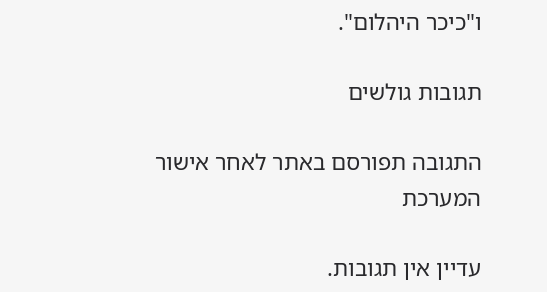ו"כיכר היהלום".

תגובות גולשים

התגובה תפורסם באתר לאחר אישור המערכת

עדיין אין תגובות.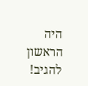היה הראשון להגיב!